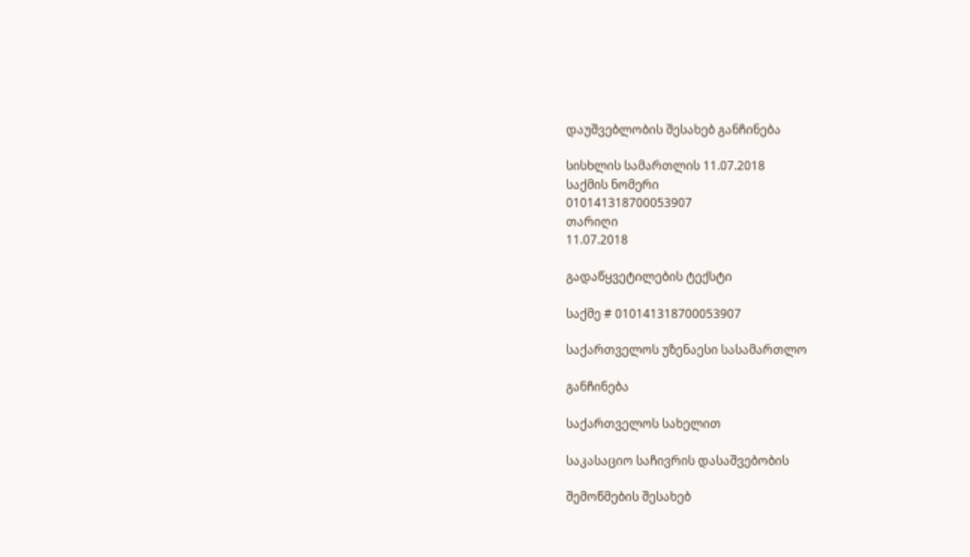დაუშვებლობის შესახებ განჩინება

სისხლის სამართლის 11.07.2018
საქმის ნომერი
010141318700053907
თარიღი
11.07.2018

გადაწყვეტილების ტექსტი

საქმე # 010141318700053907

საქართველოს უზენაესი სასამართლო

განჩინება

საქართველოს სახელით

საკასაციო საჩივრის დასაშვებობის

შემოწმების შესახებ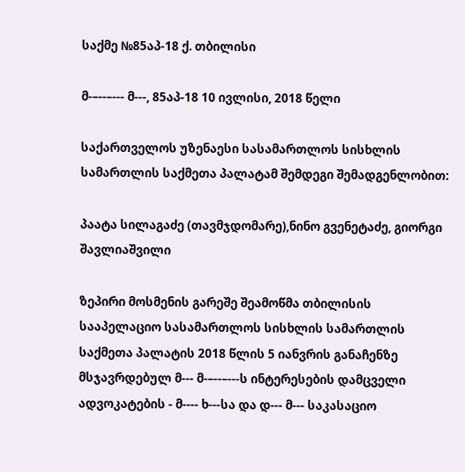საქმე №85აპ-18 ქ. თბილისი

მ-–--–--- მ---, 85აპ-18 10 ივლისი, 2018 წელი

საქართველოს უზენაესი სასამართლოს სისხლის სამართლის საქმეთა პალატამ შემდეგი შემადგენლობით:

პაატა სილაგაძე (თავმჯდომარე),ნინო გვენეტაძე, გიორგი შავლიაშვილი

ზეპირი მოსმენის გარეშე შეამოწმა თბილისის სააპელაციო სასამართლოს სისხლის სამართლის საქმეთა პალატის 2018 წლის 5 იანვრის განაჩენზე მსჯავრდებულ მ--- მ-–--–---ს ინტერესების დამცველი ადვოკატების - მ---- ხ---სა და დ--- მ--- საკასაციო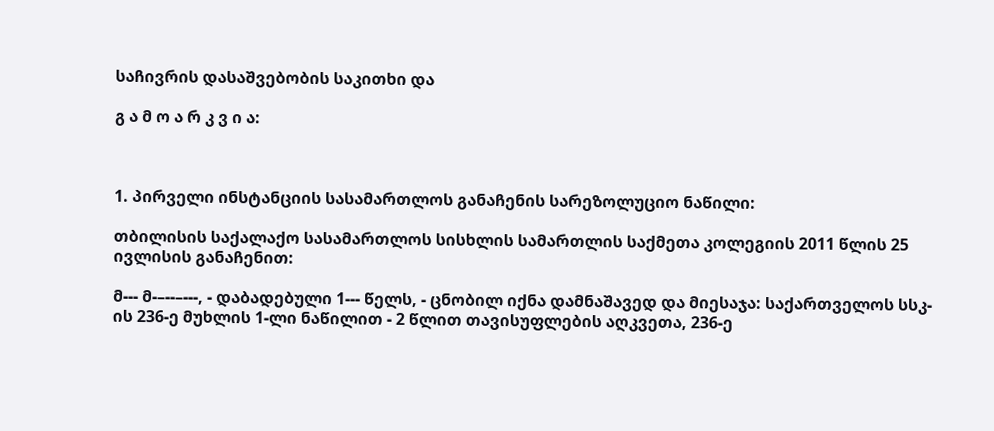საჩივრის დასაშვებობის საკითხი და

გ ა მ ო ა რ კ ვ ი ა:



1. პირველი ინსტანციის სასამართლოს განაჩენის სარეზოლუციო ნაწილი:

თბილისის საქალაქო სასამართლოს სისხლის სამართლის საქმეთა კოლეგიის 2011 წლის 25 ივლისის განაჩენით:

მ--- მ-–--–---, - დაბადებული 1--- წელს, - ცნობილ იქნა დამნაშავედ და მიესაჯა: საქართველოს სსკ-ის 236-ე მუხლის 1-ლი ნაწილით - 2 წლით თავისუფლების აღკვეთა, 236-ე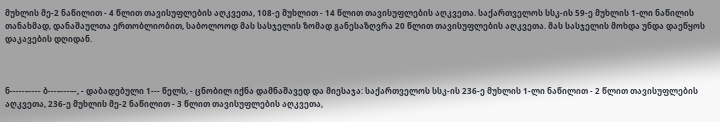მუხლის მე-2 ნაწილით - 4 წლით თავისუფლების აღკვეთა, 108-ე მუხლით - 14 წლით თავისუფლების აღკვეთა. საქართველოს სსკ-ის 59-ე მუხლის 1-ლი ნაწილის თანახმად, დანაშაულთა ერთობლიობით, საბოლოოდ მას სასჯელის ზომად განესაზღვრა 20 წლით თავისუფლების აღკვეთა. მას სასჯელის მოხდა უნდა დაეწყოს დაკავების დღიდან.



ნ-----–---- ბ---–---–-, - დაბადებული 1--- წელს, - ცნობილ იქნა დამნაშავედ და მიესაჯა: საქართველოს სსკ-ის 236-ე მუხლის 1-ლი ნაწილით - 2 წლით თავისუფლების აღკვეთა, 236-ე მუხლის მე-2 ნაწილით - 3 წლით თავისუფლების აღკვეთა,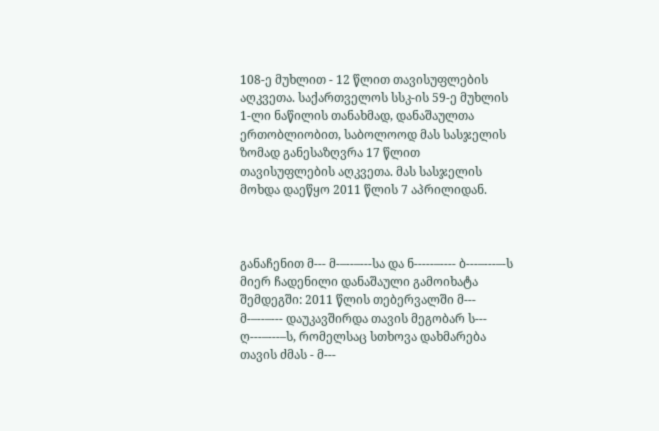108-ე მუხლით - 12 წლით თავისუფლების აღკვეთა. საქართველოს სსკ-ის 59-ე მუხლის 1-ლი ნაწილის თანახმად, დანაშაულთა ერთობლიობით, საბოლოოდ მას სასჯელის ზომად განესაზღვრა 17 წლით თავისუფლების აღკვეთა. მას სასჯელის მოხდა დაეწყო 2011 წლის 7 აპრილიდან.



განაჩენით მ--- მ-–--–---სა და ნ-----–---- ბ---–---–-ს მიერ ჩადენილი დანაშაული გამოიხატა შემდეგში: 2011 წლის თებერვალში მ--- მ-–--–--- დაუკავშირდა თავის მეგობარ ს--- ღ---–---–ს, რომელსაც სთხოვა დახმარება თავის ძმას - მ---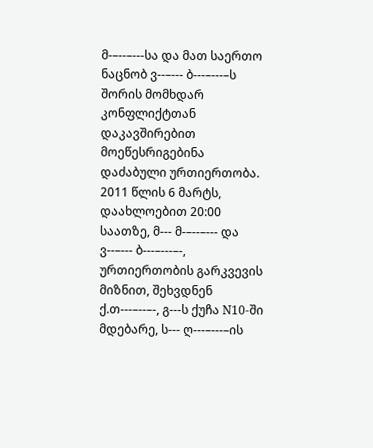მ-–--–---სა და მათ საერთო ნაცნობ ვ--–--- ბ---–---–ს შორის მომხდარ კონფლიქტთან დაკავშირებით მოეწესრიგებინა დაძაბული ურთიერთობა. 2011 წლის 6 მარტს, დაახლოებით 20:00 საათზე, მ--- მ-–--–--- და ვ--–--- ბ---–---–-, ურთიერთობის გარკვევის მიზნით, შეხვდნენ ქ.თ---–--–-, გ---ს ქუჩა N10-ში მდებარე, ს--- ღ---–---–ის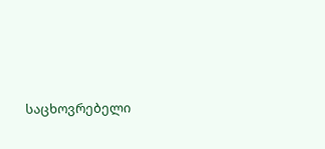საცხოვრებელი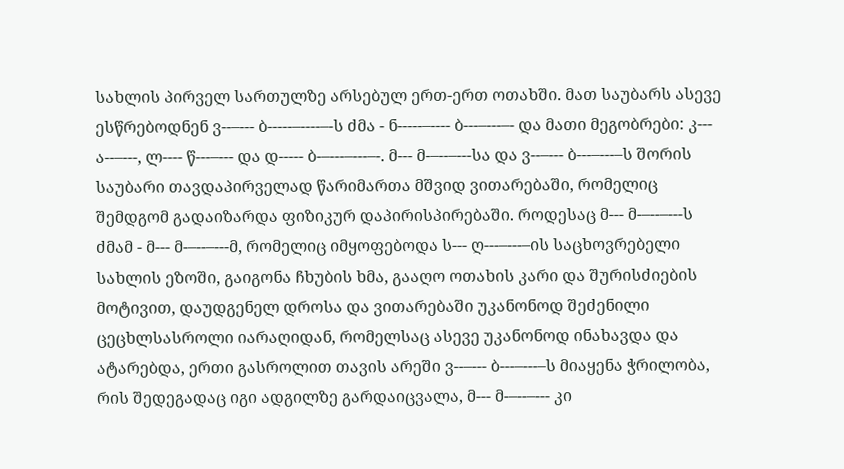სახლის პირველ სართულზე არსებულ ერთ-ერთ ოთახში. მათ საუბარს ასევე ესწრებოდნენ ვ--–--- ბ-----–----–-ს ძმა - ნ-----–---- ბ---–---–- და მათი მეგობრები: კ--- ა--–---, ლ---- წ---–--- და დ----- ბ-–---–---–-. მ--- მ-–--–---სა და ვ--–--- ბ---–---–ს შორის საუბარი თავდაპირველად წარიმართა მშვიდ ვითარებაში, რომელიც შემდგომ გადაიზარდა ფიზიკურ დაპირისპირებაში. როდესაც მ--- მ-–--–---ს ძმამ - მ--- მ-–--–---მ, რომელიც იმყოფებოდა ს--- ღ---–---–ის საცხოვრებელი სახლის ეზოში, გაიგონა ჩხუბის ხმა, გააღო ოთახის კარი და შურისძიების მოტივით, დაუდგენელ დროსა და ვითარებაში უკანონოდ შეძენილი ცეცხლსასროლი იარაღიდან, რომელსაც ასევე უკანონოდ ინახავდა და ატარებდა, ერთი გასროლით თავის არეში ვ--–--- ბ---–---–ს მიაყენა ჭრილობა, რის შედეგადაც იგი ადგილზე გარდაიცვალა, მ--- მ-–--–--- კი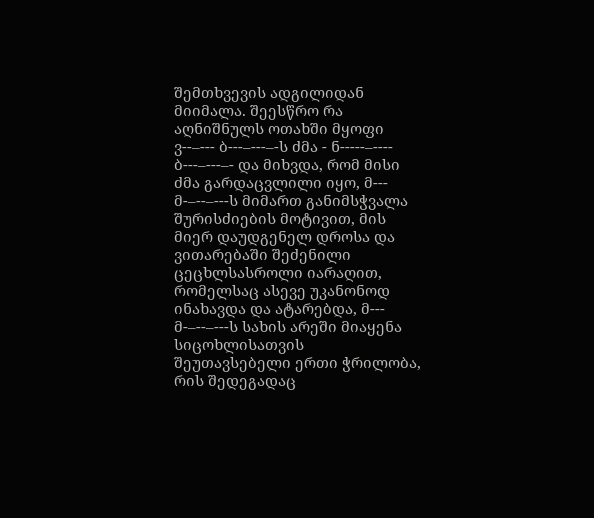შემთხვევის ადგილიდან მიიმალა. შეესწრო რა აღნიშნულს ოთახში მყოფი ვ--–--- ბ---–---–-ს ძმა - ნ-----–---- ბ---–---–- და მიხვდა, რომ მისი ძმა გარდაცვლილი იყო, მ--- მ-–--–---ს მიმართ განიმსჭვალა შურისძიების მოტივით, მის მიერ დაუდგენელ დროსა და ვითარებაში შეძენილი ცეცხლსასროლი იარაღით, რომელსაც ასევე უკანონოდ ინახავდა და ატარებდა, მ--- მ-–--–---ს სახის არეში მიაყენა სიცოხლისათვის შეუთავსებელი ერთი ჭრილობა, რის შედეგადაც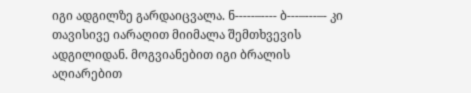იგი ადგილზე გარდაიცვალა. ნ-----–---- ბ---–---–- კი თავისივე იარაღით მიიმალა შემთხვევის ადგილიდან. მოგვიანებით იგი ბრალის აღიარებით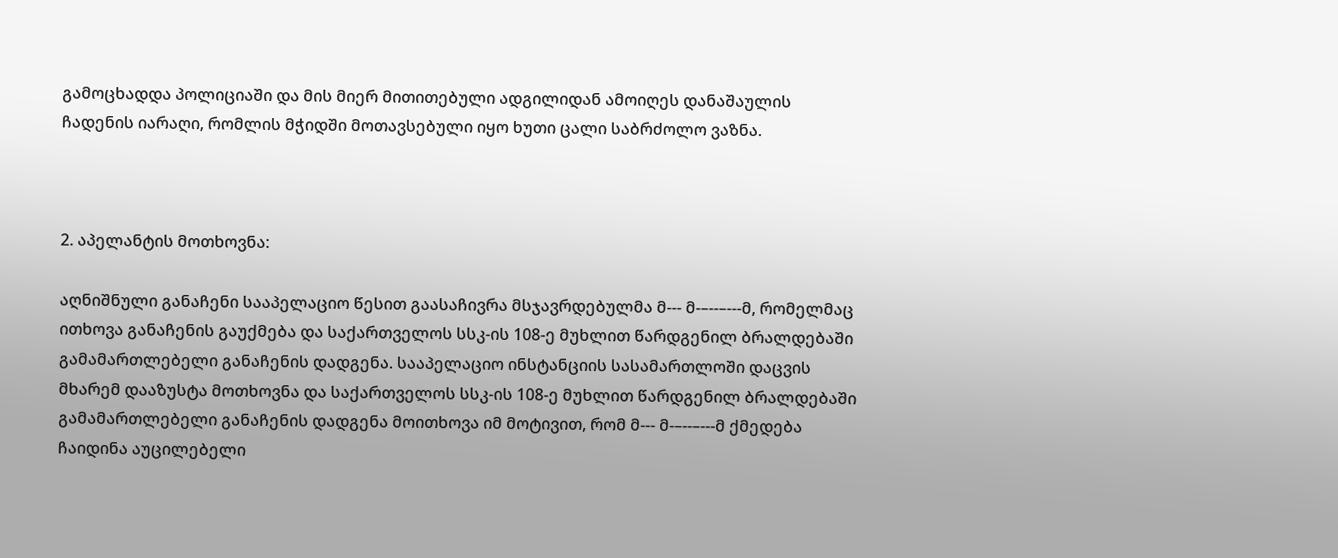გამოცხადდა პოლიციაში და მის მიერ მითითებული ადგილიდან ამოიღეს დანაშაულის ჩადენის იარაღი, რომლის მჭიდში მოთავსებული იყო ხუთი ცალი საბრძოლო ვაზნა.



2. აპელანტის მოთხოვნა:

აღნიშნული განაჩენი სააპელაციო წესით გაასაჩივრა მსჯავრდებულმა მ--- მ-–--–---მ, რომელმაც ითხოვა განაჩენის გაუქმება და საქართველოს სსკ-ის 108-ე მუხლით წარდგენილ ბრალდებაში გამამართლებელი განაჩენის დადგენა. სააპელაციო ინსტანციის სასამართლოში დაცვის მხარემ დააზუსტა მოთხოვნა და საქართველოს სსკ-ის 108-ე მუხლით წარდგენილ ბრალდებაში გამამართლებელი განაჩენის დადგენა მოითხოვა იმ მოტივით, რომ მ--- მ-–--–---მ ქმედება ჩაიდინა აუცილებელი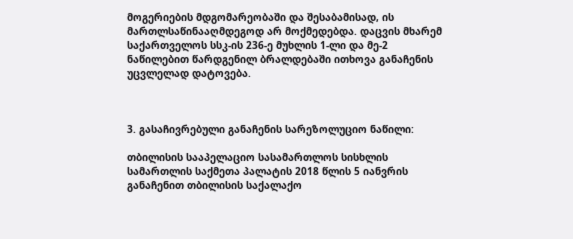მოგერიების მდგომარეობაში და შესაბამისად, ის მართლსაწინააღმდეგოდ არ მოქმედებდა. დაცვის მხარემ საქართველოს სსკ-ის 236-ე მუხლის 1-ლი და მე-2 ნაწილებით წარდგენილ ბრალდებაში ითხოვა განაჩენის უცვლელად დატოვება.



3. გასაჩივრებული განაჩენის სარეზოლუციო ნაწილი:

თბილისის სააპელაციო სასამართლოს სისხლის სამართლის საქმეთა პალატის 2018 წლის 5 იანვრის განაჩენით თბილისის საქალაქო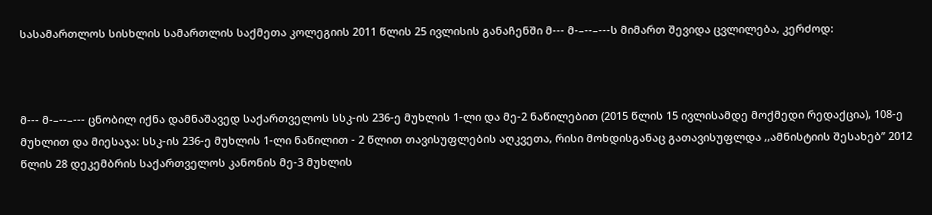სასამართლოს სისხლის სამართლის საქმეთა კოლეგიის 2011 წლის 25 ივლისის განაჩენში მ--- მ-–--–---ს მიმართ შევიდა ცვლილება, კერძოდ:



მ--- მ-–--–--- ცნობილ იქნა დამნაშავედ საქართველოს სსკ-ის 236-ე მუხლის 1-ლი და მე-2 ნაწილებით (2015 წლის 15 ივლისამდე მოქმედი რედაქცია), 108-ე მუხლით და მიესაჯა: სსკ-ის 236-ე მუხლის 1-ლი ნაწილით - 2 წლით თავისუფლების აღკვეთა, რისი მოხდისგანაც გათავისუფლდა ,,ამნისტიის შესახებ’’ 2012 წლის 28 დეკემბრის საქართველოს კანონის მე-3 მუხლის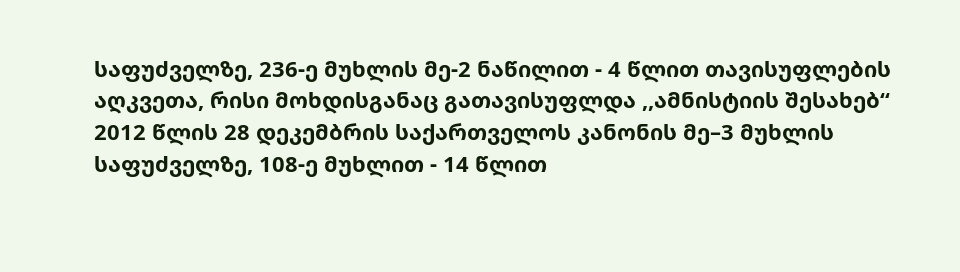საფუძველზე, 236-ე მუხლის მე-2 ნაწილით - 4 წლით თავისუფლების აღკვეთა, რისი მოხდისგანაც გათავისუფლდა ,,ამნისტიის შესახებ“ 2012 წლის 28 დეკემბრის საქართველოს კანონის მე–3 მუხლის საფუძველზე, 108-ე მუხლით - 14 წლით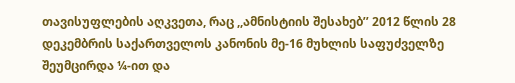თავისუფლების აღკვეთა, რაც ,,ამნისტიის შესახებ’’ 2012 წლის 28 დეკემბრის საქართველოს კანონის მე-16 მუხლის საფუძველზე შეუმცირდა ¼-ით და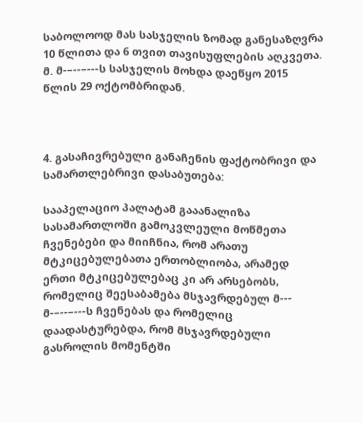საბოლოოდ მას სასჯელის ზომად განესაზღვრა 10 წლითა და 6 თვით თავისუფლების აღკვეთა. მ. მ-–--–---ს სასჯელის მოხდა დაეწყო 2015 წლის 29 ოქტომბრიდან.



4. გასაჩივრებული განაჩენის ფაქტობრივი და სამართლებრივი დასაბუთება:

სააპელაციო პალატამ გააანალიზა სასამართლოში გამოკვლეული მოწმეთა ჩვენებები და მიიჩნია, რომ არათუ მტკიცებულებათა ერთობლიობა, არამედ ერთი მტკიცებულებაც კი არ არსებობს, რომელიც შეესაბამება მსჯავრდებულ მ--- მ-–--–---ს ჩვენებას და რომელიც დაადასტურებდა, რომ მსჯავრდებული გასროლის მომენტში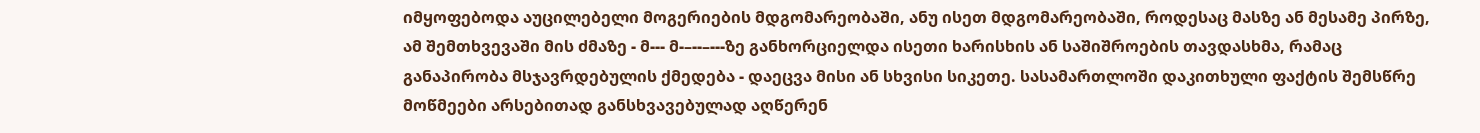იმყოფებოდა აუცილებელი მოგერიების მდგომარეობაში, ანუ ისეთ მდგომარეობაში, როდესაც მასზე ან მესამე პირზე, ამ შემთხვევაში მის ძმაზე - მ--- მ-–--–---ზე განხორციელდა ისეთი ხარისხის ან საშიშროების თავდასხმა, რამაც განაპირობა მსჯავრდებულის ქმედება - დაეცვა მისი ან სხვისი სიკეთე. სასამართლოში დაკითხული ფაქტის შემსწრე მოწმეები არსებითად განსხვავებულად აღწერენ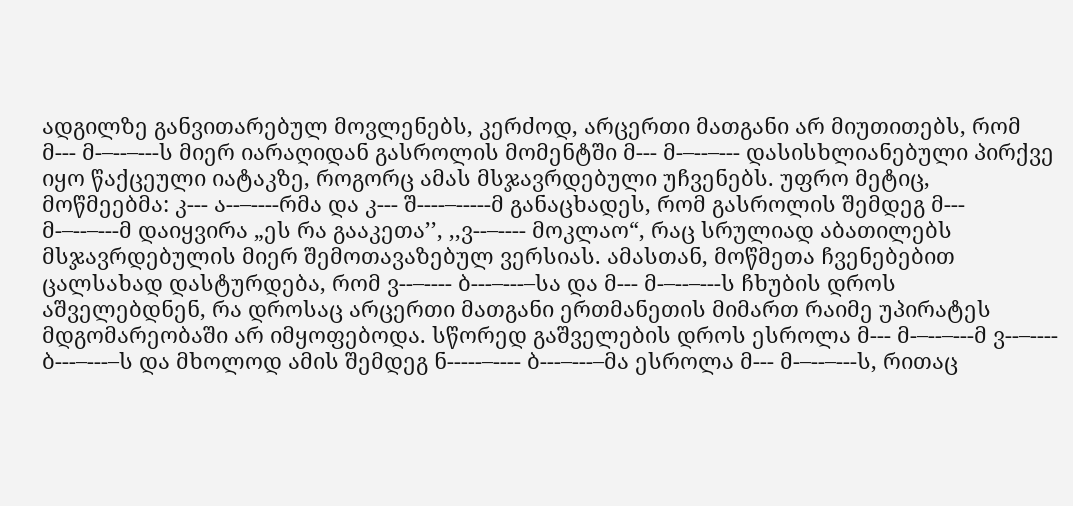ადგილზე განვითარებულ მოვლენებს, კერძოდ, არცერთი მათგანი არ მიუთითებს, რომ მ--- მ-–--–---ს მიერ იარაღიდან გასროლის მომენტში მ--- მ-–--–--- დასისხლიანებული პირქვე იყო წაქცეული იატაკზე, როგორც ამას მსჯავრდებული უჩვენებს. უფრო მეტიც, მოწმეებმა: კ--- ა--–----რმა და კ--- შ----–-----მ განაცხადეს, რომ გასროლის შემდეგ მ--- მ-–--–---მ დაიყვირა „ეს რა გააკეთა’’, ,,ვ--–---- მოკლაო“, რაც სრულიად აბათილებს მსჯავრდებულის მიერ შემოთავაზებულ ვერსიას. ამასთან, მოწმეთა ჩვენებებით ცალსახად დასტურდება, რომ ვ--–---- ბ---–---–სა და მ--- მ-–--–---ს ჩხუბის დროს აშველებდნენ, რა დროსაც არცერთი მათგანი ერთმანეთის მიმართ რაიმე უპირატეს მდგომარეობაში არ იმყოფებოდა. სწორედ გაშველების დროს ესროლა მ--- მ-–--–---მ ვ--–---- ბ---–---–ს და მხოლოდ ამის შემდეგ ნ-----–---- ბ---–---–მა ესროლა მ--- მ-–--–---ს, რითაც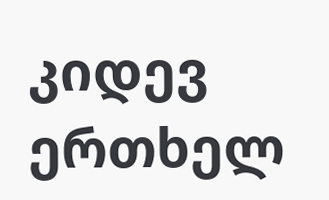კიდევ ერთხელ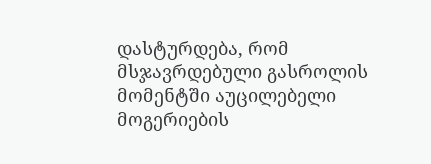დასტურდება, რომ მსჯავრდებული გასროლის მომენტში აუცილებელი მოგერიების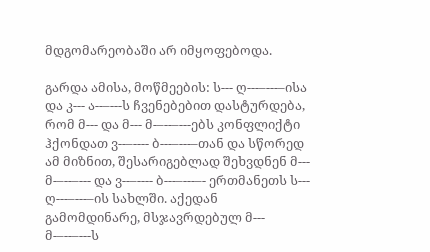მდგომარეობაში არ იმყოფებოდა.

გარდა ამისა, მოწმეების: ს--- ღ---–---–ისა და კ--- ა--–---ს ჩვენებებით დასტურდება, რომ მ--- და მ--- მ-–--–---ებს კონფლიქტი ჰქონდათ ვ--–---- ბ---–---–თან და სწორედ ამ მიზნით, შესარიგებლად შეხვდნენ მ--- მ-–--–--- და ვ--–---- ბ---–---–- ერთმანეთს ს--- ღ---–---–ის სახლში. აქედან გამომდინარე, მსჯავრდებულ მ--- მ-–--–---ს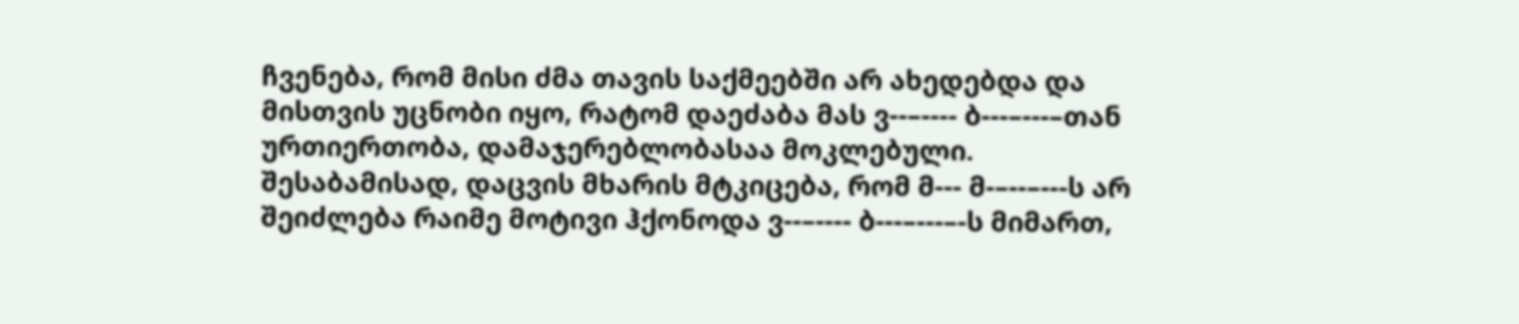ჩვენება, რომ მისი ძმა თავის საქმეებში არ ახედებდა და მისთვის უცნობი იყო, რატომ დაეძაბა მას ვ--–---- ბ---–---–თან ურთიერთობა, დამაჯერებლობასაა მოკლებული. შესაბამისად, დაცვის მხარის მტკიცება, რომ მ--- მ-–--–---ს არ შეიძლება რაიმე მოტივი ჰქონოდა ვ--–---- ბ---–---–-ს მიმართ,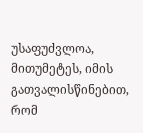უსაფუძვლოა, მითუმეტეს, იმის გათვალისწინებით, რომ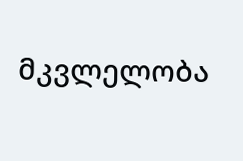მკვლელობა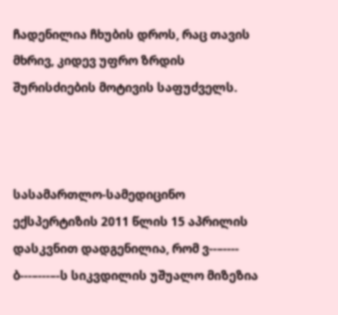ჩადენილია ჩხუბის დროს, რაც თავის მხრივ, კიდევ უფრო ზრდის შურისძიების მოტივის საფუძველს.



სასამართლო-სამედიცინო ექსპერტიზის 2011 წლის 15 აპრილის დასკვნით დადგენილია, რომ ვ--–---- ბ---–---–-ს სიკვდილის უშუალო მიზეზია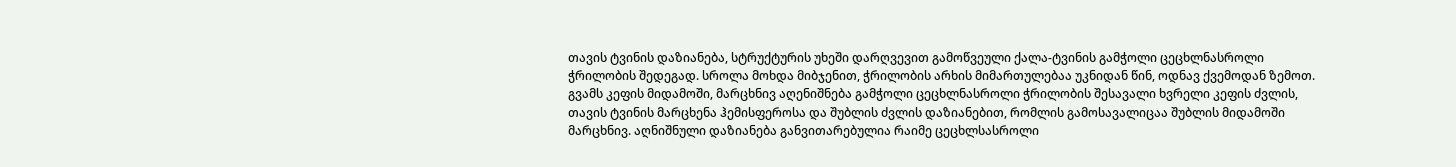თავის ტვინის დაზიანება, სტრუქტურის უხეში დარღვევით გამოწვეული ქალა-ტვინის გამჭოლი ცეცხლნასროლი ჭრილობის შედეგად. სროლა მოხდა მიბჯენით, ჭრილობის არხის მიმართულებაა უკნიდან წინ, ოდნავ ქვემოდან ზემოთ. გვამს კეფის მიდამოში, მარცხნივ აღენიშნება გამჭოლი ცეცხლნასროლი ჭრილობის შესავალი ხვრელი კეფის ძვლის, თავის ტვინის მარცხენა ჰემისფეროსა და შუბლის ძვლის დაზიანებით, რომლის გამოსავალიცაა შუბლის მიდამოში მარცხნივ. აღნიშნული დაზიანება განვითარებულია რაიმე ცეცხლსასროლი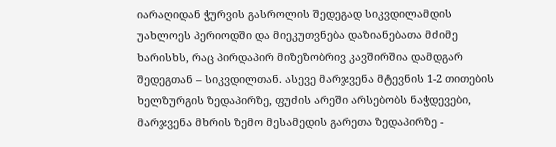იარაღიდან ჭურვის გასროლის შედეგად სიკვდილამდის უახლოეს პერიოდში და მიეკუთვნება დაზიანებათა მძიმე ხარისხს, რაც პირდაპირ მიზეზობრივ კავშირშია დამდგარ შედეგთან – სიკვდილთან. ასევე მარჯვენა მტევნის 1-2 თითების ხელზურგის ზედაპირზე, ფუძის არეში არსებობს ნაჭდევები, მარჯვენა მხრის ზემო მესამედის გარეთა ზედაპირზე -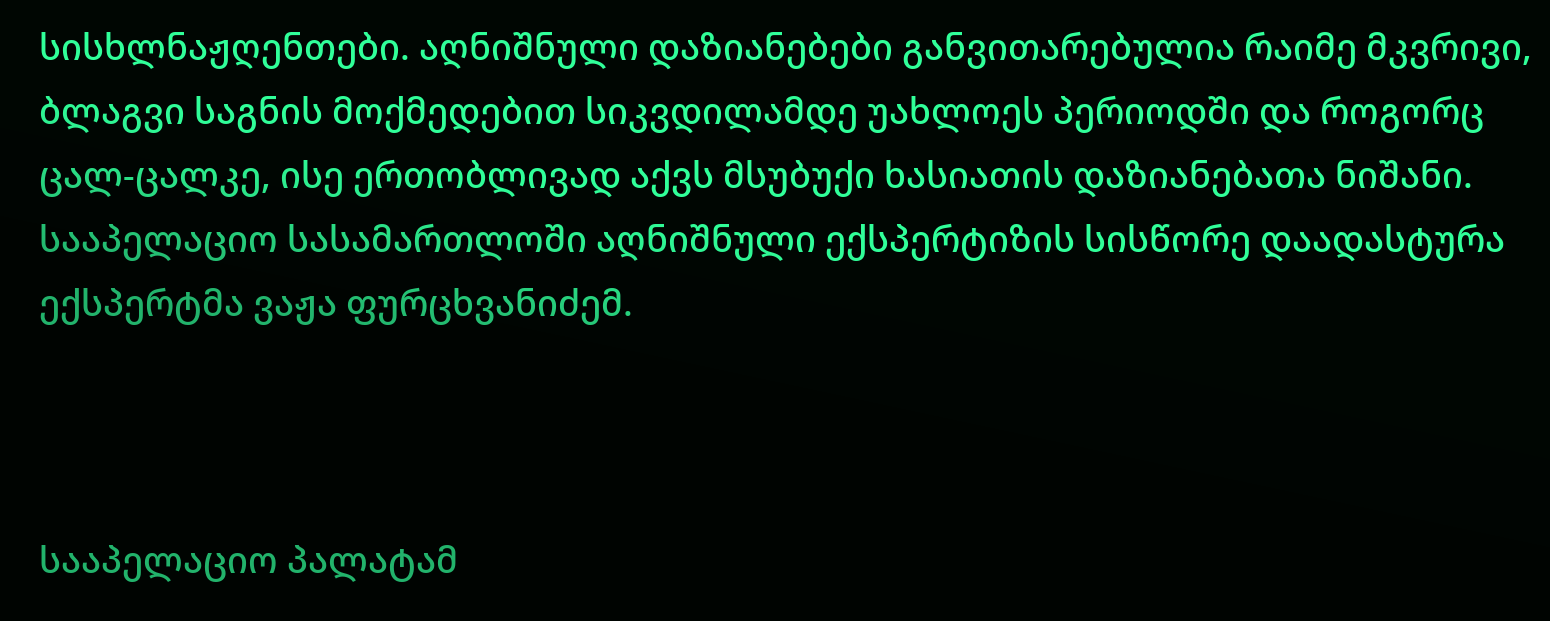სისხლნაჟღენთები. აღნიშნული დაზიანებები განვითარებულია რაიმე მკვრივი, ბლაგვი საგნის მოქმედებით სიკვდილამდე უახლოეს პერიოდში და როგორც ცალ-ცალკე, ისე ერთობლივად აქვს მსუბუქი ხასიათის დაზიანებათა ნიშანი. სააპელაციო სასამართლოში აღნიშნული ექსპერტიზის სისწორე დაადასტურა ექსპერტმა ვაჟა ფურცხვანიძემ.



სააპელაციო პალატამ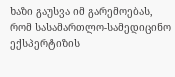ხაზი გაუსვა იმ გარემოებას, რომ სასამართლო-სამედიცინო ექსპერტიზის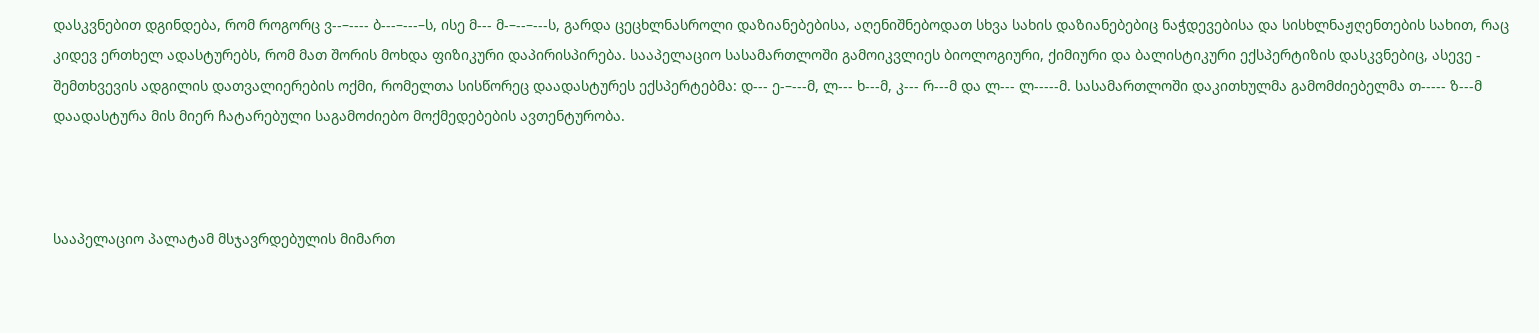დასკვნებით დგინდება, რომ როგორც ვ--–---- ბ---–---–ს, ისე მ--- მ-–--–---ს, გარდა ცეცხლნასროლი დაზიანებებისა, აღენიშნებოდათ სხვა სახის დაზიანებებიც ნაჭდევებისა და სისხლნაჟღენთების სახით, რაც კიდევ ერთხელ ადასტურებს, რომ მათ შორის მოხდა ფიზიკური დაპირისპირება. სააპელაციო სასამართლოში გამოიკვლიეს ბიოლოგიური, ქიმიური და ბალისტიკური ექსპერტიზის დასკვნებიც, ასევე - შემთხვევის ადგილის დათვალიერების ოქმი, რომელთა სისწორეც დაადასტურეს ექსპერტებმა: დ--- ე-–---მ, ლ--- ხ---მ, კ--- რ---მ და ლ--- ლ-----მ. სასამართლოში დაკითხულმა გამომძიებელმა თ----- ზ---მ დაადასტურა მის მიერ ჩატარებული საგამოძიებო მოქმედებების ავთენტურობა.



სააპელაციო პალატამ მსჯავრდებულის მიმართ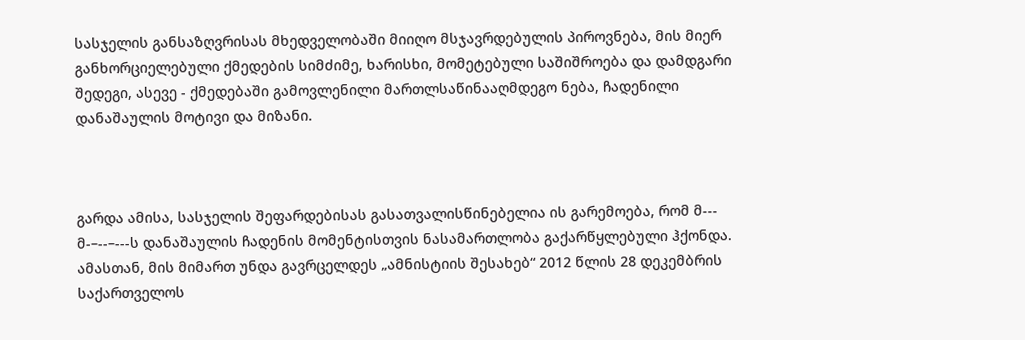სასჯელის განსაზღვრისას მხედველობაში მიიღო მსჯავრდებულის პიროვნება, მის მიერ განხორციელებული ქმედების სიმძიმე, ხარისხი, მომეტებული საშიშროება და დამდგარი შედეგი, ასევე - ქმედებაში გამოვლენილი მართლსაწინააღმდეგო ნება, ჩადენილი დანაშაულის მოტივი და მიზანი.



გარდა ამისა, სასჯელის შეფარდებისას გასათვალისწინებელია ის გარემოება, რომ მ--- მ-–--–---ს დანაშაულის ჩადენის მომენტისთვის ნასამართლობა გაქარწყლებული ჰქონდა. ამასთან, მის მიმართ უნდა გავრცელდეს „ამნისტიის შესახებ“ 2012 წლის 28 დეკემბრის საქართველოს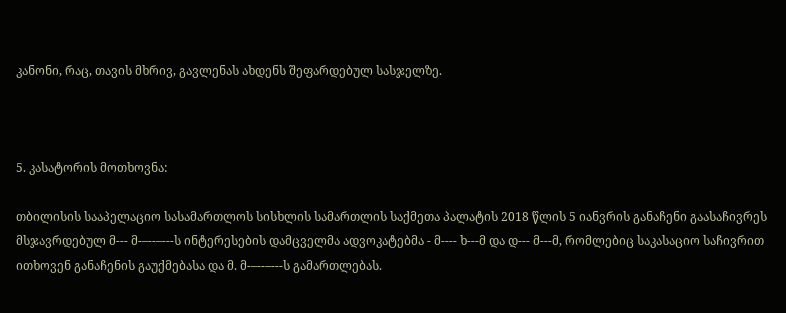კანონი, რაც, თავის მხრივ, გავლენას ახდენს შეფარდებულ სასჯელზე.



5. კასატორის მოთხოვნა:

თბილისის სააპელაციო სასამართლოს სისხლის სამართლის საქმეთა პალატის 2018 წლის 5 იანვრის განაჩენი გაასაჩივრეს მსჯავრდებულ მ--- მ-–--–---ს ინტერესების დამცველმა ადვოკატებმა - მ---- ხ---მ და დ--- მ---მ, რომლებიც საკასაციო საჩივრით ითხოვენ განაჩენის გაუქმებასა და მ. მ-–--–---ს გამართლებას.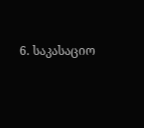6. საკასაციო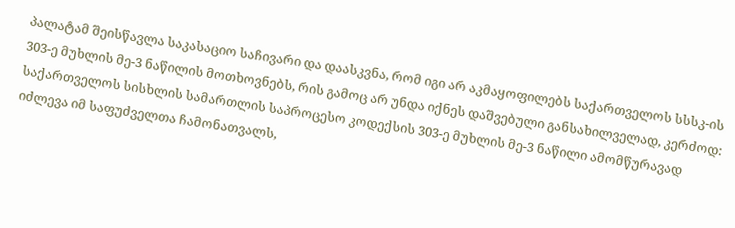პალატამ შეისწავლა საკასაციო საჩივარი და დაასკვნა, რომ იგი არ აკმაყოფილებს საქართველოს სსსკ-ის 303-ე მუხლის მე-3 ნაწილის მოთხოვნებს, რის გამოც არ უნდა იქნეს დაშვებული განსახილველად, კერძოდ: საქართველოს სისხლის სამართლის საპროცესო კოდექსის 303-ე მუხლის მე-3 ნაწილი ამომწურავად იძლევა იმ საფუძველთა ჩამონათვალს,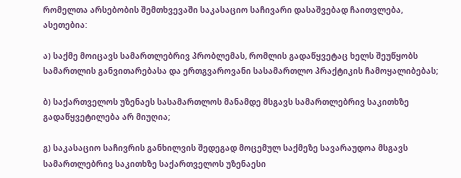რომელთა არსებობის შემთხვევაში საკასაციო საჩივარი დასაშვებად ჩაითვლება, ასეთებია:

ა) საქმე მოიცავს სამართლებრივ პრობლემას, რომლის გადაწყვეტაც ხელს შეუწყობს სამართლის განვითარებასა და ერთგვაროვანი სასამართლო პრაქტიკის ჩამოყალიბებას;

ბ) საქართველოს უზენაეს სასამართლოს მანამდე მსგავს სამართლებრივ საკითხზე გადაწყვეტილება არ მიუღია;

გ) საკასაციო საჩივრის განხილვის შედეგად მოცემულ საქმეზე სავარაუდოა მსგავს სამართლებრივ საკითხზე საქართველოს უზენაესი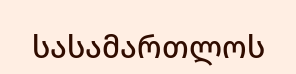სასამართლოს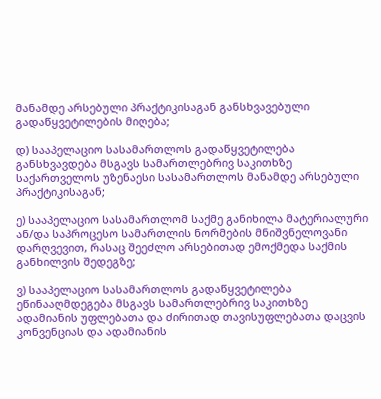მანამდე არსებული პრაქტიკისაგან განსხვავებული გადაწყვეტილების მიღება;

დ) სააპელაციო სასამართლოს გადაწყვეტილება განსხვავდება მსგავს სამართლებრივ საკითხზე საქართველოს უზენაესი სასამართლოს მანამდე არსებული პრაქტიკისაგან;

ე) სააპელაციო სასამართლომ საქმე განიხილა მატერიალური ან/და საპროცესო სამართლის ნორმების მნიშვნელოვანი დარღვევით, რასაც შეეძლო არსებითად ემოქმედა საქმის განხილვის შედეგზე;

ვ) სააპელაციო სასამართლოს გადაწყვეტილება ეწინააღმდეგება მსგავს სამართლებრივ საკითხზე ადამიანის უფლებათა და ძირითად თავისუფლებათა დაცვის კონვენციას და ადამიანის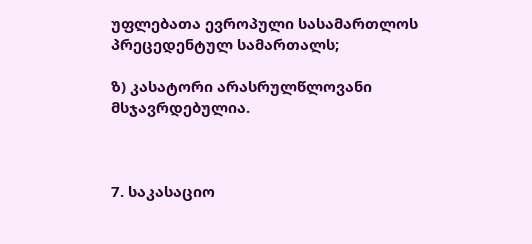უფლებათა ევროპული სასამართლოს პრეცედენტულ სამართალს;

ზ) კასატორი არასრულწლოვანი მსჯავრდებულია.



7. საკასაციო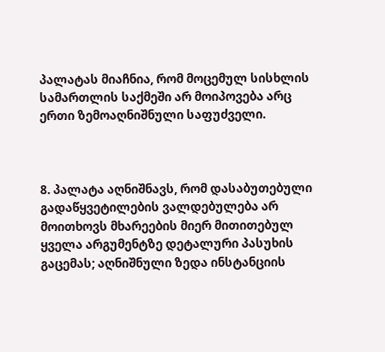პალატას მიაჩნია, რომ მოცემულ სისხლის სამართლის საქმეში არ მოიპოვება არც ერთი ზემოაღნიშნული საფუძველი.



8. პალატა აღნიშნავს, რომ დასაბუთებული გადაწყვეტილების ვალდებულება არ მოითხოვს მხარეების მიერ მითითებულ ყველა არგუმენტზე დეტალური პასუხის გაცემას; აღნიშნული ზედა ინსტანციის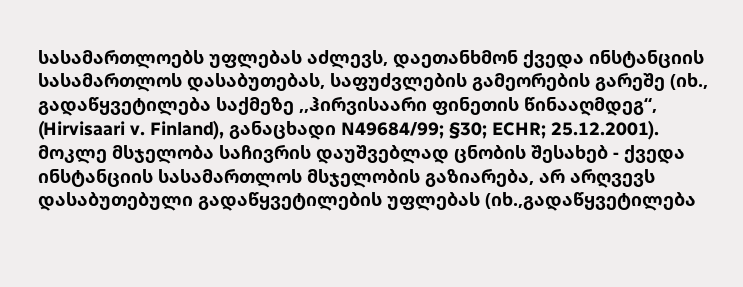სასამართლოებს უფლებას აძლევს, დაეთანხმონ ქვედა ინსტანციის სასამართლოს დასაბუთებას, საფუძვლების გამეორების გარეშე (იხ., გადაწყვეტილება საქმეზე ,,ჰირვისაარი ფინეთის წინააღმდეგ“, (Hirvisaari v. Finland), განაცხადი N49684/99; §30; ECHR; 25.12.2001). მოკლე მსჯელობა საჩივრის დაუშვებლად ცნობის შესახებ - ქვედა ინსტანციის სასამართლოს მსჯელობის გაზიარება, არ არღვევს დასაბუთებული გადაწყვეტილების უფლებას (იხ.,გადაწყვეტილება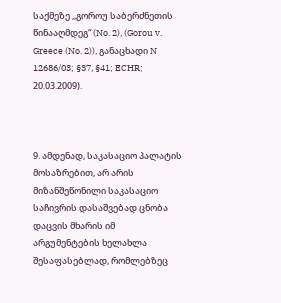საქმეზე ,,გოროუ საბერძნეთის წინააღმდეგ“ (No. 2), (Gorou v. Greece (No. 2)), განაცხადი N 12686/03; §37, §41; ECHR; 20.03.2009).



9. ამდენად, საკასაციო პალატის მოსაზრებით, არ არის მიზანშეწონილი საკასაციო საჩივრის დასაშვებად ცნობა დაცვის მხარის იმ არგუმენტების ხელახლა შესაფასებლად, რომლებზეც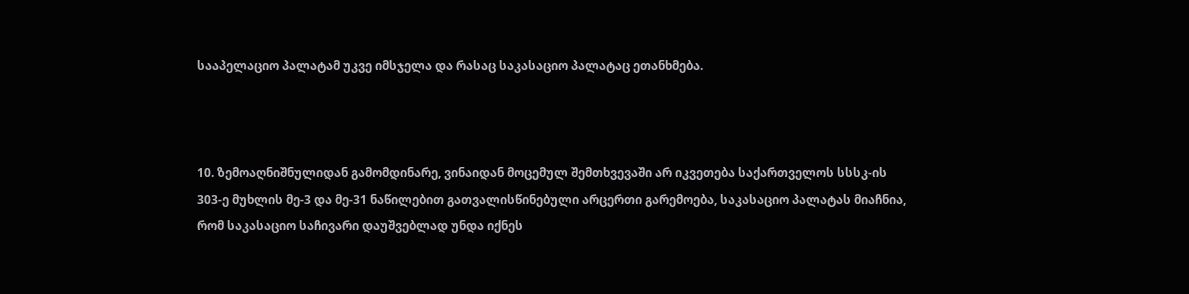სააპელაციო პალატამ უკვე იმსჯელა და რასაც საკასაციო პალატაც ეთანხმება.



10. ზემოაღნიშნულიდან გამომდინარე, ვინაიდან მოცემულ შემთხვევაში არ იკვეთება საქართველოს სსსკ-ის 303-ე მუხლის მე-3 და მე-31 ნაწილებით გათვალისწინებული არცერთი გარემოება, საკასაციო პალატას მიაჩნია, რომ საკასაციო საჩივარი დაუშვებლად უნდა იქნეს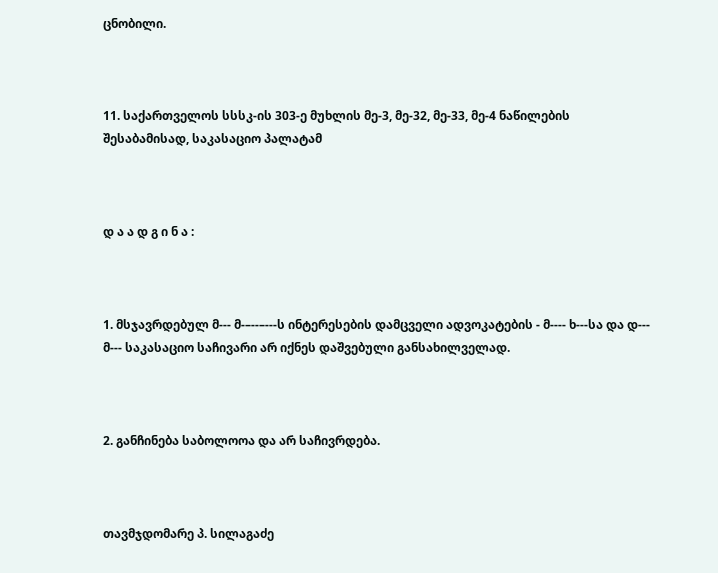ცნობილი.



11. საქართველოს სსსკ-ის 303-ე მუხლის მე-3, მე-32, მე-33, მე-4 ნაწილების შესაბამისად, საკასაციო პალატამ



დ ა ა დ გ ი ნ ა :



1. მსჯავრდებულ მ--- მ-–--–---ს ინტერესების დამცველი ადვოკატების - მ---- ხ---სა და დ--- მ--- საკასაციო საჩივარი არ იქნეს დაშვებული განსახილველად.



2. განჩინება საბოლოოა და არ საჩივრდება.



თავმჯდომარე პ. სილაგაძე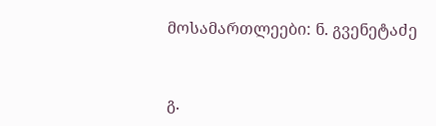მოსამართლეები: ნ. გვენეტაძე



გ.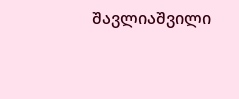შავლიაშვილი